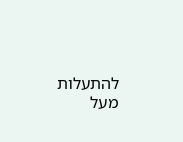להתעלות מעל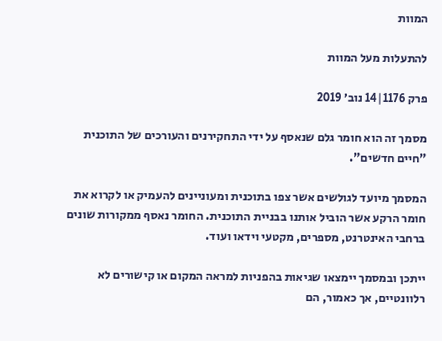המוות

להתעלות מעל המוות

פרק 1176|14 נוב׳ 2019

מסמך זה הוא חומר גלם שנאסף על ידי התחקירנים והעורכים של התוכנית "חיים חדשים".

המסמך מיועד לגולשים אשר צפו בתוכנית ומעוניינים להעמיק או לקרוא את חומר הרקע אשר הוביל אותנו בבניית התוכנית. החומר נאסף ממקורות שונים ברחבי האינטרנט, מספרים, מקטעי וידאו ועוד.

ייתכן ובמסמך יימצאו שגיאות בהפניות למראה המקום או קישורים לא רלוונטיים, אך כאמור, הם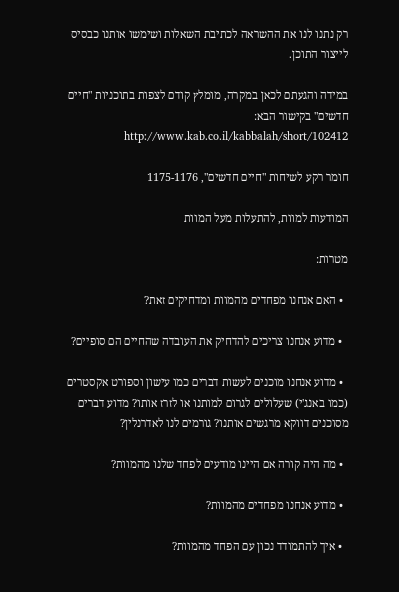רק נתנו לנו את ההשראה לכתיבת השאלות ושימשו אותנו כבסיס לייצור התוכן.

במידה והגעתם לכאן במקרה, מומלץ קודם לצפות בתוכניות "חיים חדשים" בקישור הבא: http://www.kab.co.il/kabbalah/short/102412

חומר רקע לשיחות "חיים חדשים", 1175-1176

המודעות למוות, להתעלות מעל המוות

מטרות:

  • האם אנחנו מפחדים מהמוות ומדחיקים זאת?

  • מדוע אנחנו צריכים להדחיק את העובדה שהחיים הם סופיים?

  • מדוע אנחנו מוכנים לעשות דברים כמו עישון וספורט אקסטרים (כמו באנג'י) שעלולים לגרום למותנו או לזרז אותו? מדוע דברים מסוכנים דווקא מרגשים אותנו? גורמים לנו לאדרנלין?

  • מה היה קורה אם היינו מודעים לפחד שלנו מהמוות?

  • מדוע אנחנו מפחדים מהמוות?

  • איך להתמודד נכון עם הפחד מהמוות?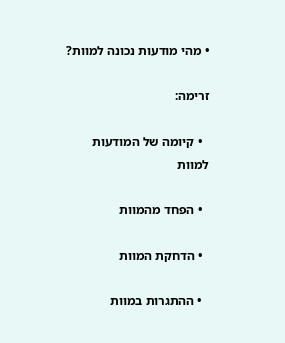• מהי מודעות נכונה למוות?

זרימה:

  • קיומה של המודעות למוות

  • הפחד מהמוות

  • הדחקת המוות

  • ההתגרות במוות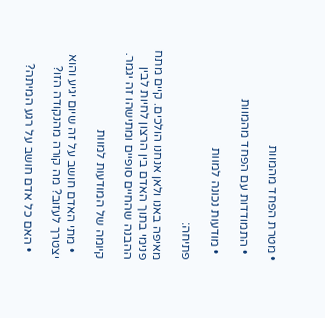• מטרת הפחד מהמוות

  • התמודדות עם הפחד מהמוות

  • מודעות נכונה למוות

פתיחה:

מאיפה באנו ולאן אנחנו הולכים. קיים מתח פנימי בתוך האדם בין הרצון לחיות לבין ההבנה שהחיים סופיים ומתישהו זה יגמר.

קיומה של המודעות למוות

  • מתי האדם חושב על זה שיום יגיע והוא יצטרך לעזוב? מה קורה מהנקודה הזו?

  • האם כל אדם חושב על רגע המיתה?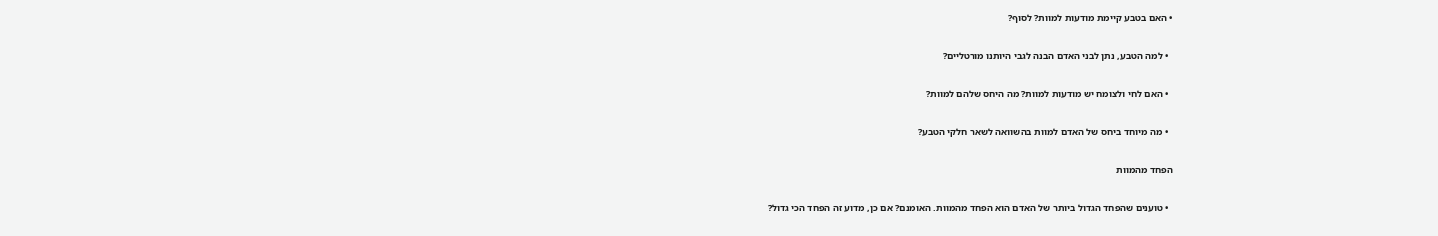• האם בטבע קיימת מודעות למוות? לסוף?

  • למה הטבע, נתן לבני האדם הבנה לגבי היותנו מורטליים?

  • האם לחי ולצומח יש מודעות למוות? מה היחס שלהם למוות?

  • מה מיוחד ביחס של האדם למוות בהשוואה לשאר חלקי הטבע?

הפחד מהמוות

  • טוענים שהפחד הגדול ביותר של האדם הוא הפחד מהמוות. האומנם? אם כן, מדוע זה הפחד הכי גדול?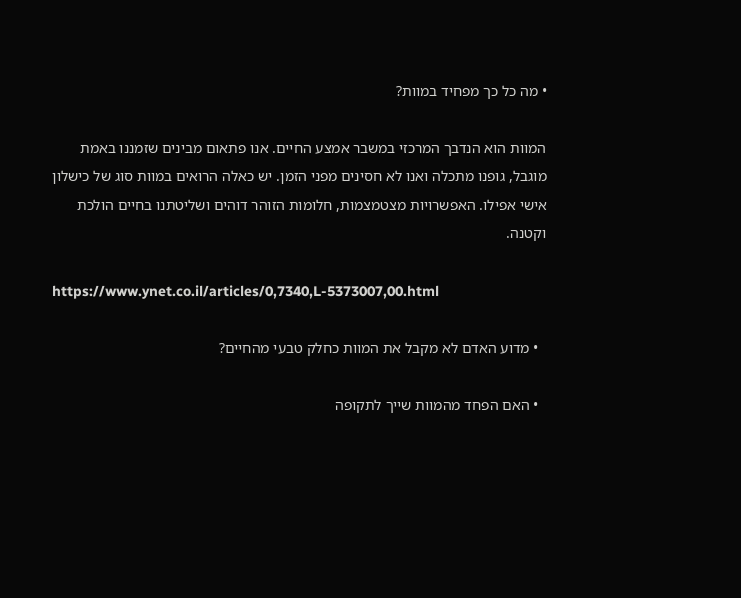• מה כל כך מפחיד במוות?

המוות הוא הנדבך המרכזי במשבר אמצע החיים. אנו פתאום מבינים שזמננו באמת מוגבל, גופנו מתכלה ואנו לא חסינים מפני הזמן. יש כאלה הרואים במוות סוג של כישלון אישי אפילו. האפשרויות מצטמצמות, חלומות הזוהר דוהים ושליטתנו בחיים הולכת וקטנה.

https://www.ynet.co.il/articles/0,7340,L-5373007,00.html

  • מדוע האדם לא מקבל את המוות כחלק טבעי מהחיים?

  • האם הפחד מהמוות שייך לתקופה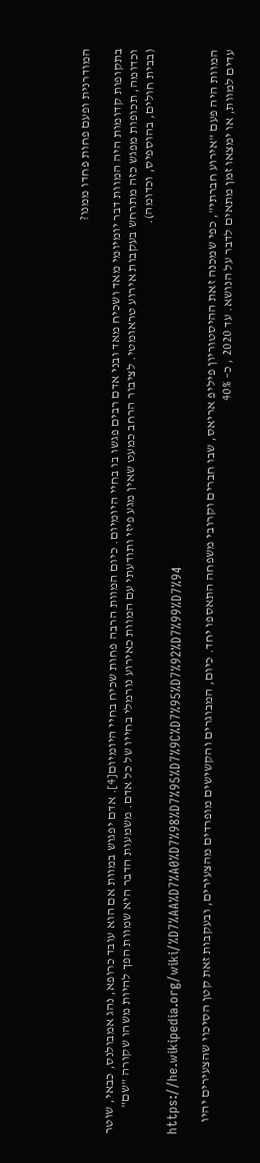המודרנית ופעם פחות פחדו ממנו?

בתקופות קדומות היה המוות דבר יומיומי מאד ושכיח מאד ובני אדם רבים פגשו בו בחיי היומיום. כיום המוות הרבה פחות שכיח בחיי היומיום[4]. אדם יפגוש במוות אם הוא עובד כרופא, נהג אמבולנס, כבאי, שוטר וכדומה, תכופות מפגש כזה מתרחש בעקבות אירוע טראומטי. לציבור הרחב כמעט שאין מגע פיזי ותודעתי עם המוות כאירוע נורמלי בחייו של כל אדם. משמעות הדבר היא שמוות הפך להיות משהו שקורה "שם" (בבית חולים, בהוספיס, וכדומה).

https://he.wikipedia.org/wiki/%D7%AA%D7%A0%D7%98%D7%95%D7%9C%D7%95%D7%92%D7%99%D7%94

המוות היה פעם "אירוע חברתי", כפי שמכנה זאת ההיסטוריון פיליפ אריאס, שבו חברים וקרובי משפחה התאספו יחד. כיום, המבוגרים והקשישים מופרדים מהצעירים, ובעקבות זאת קטן הסיכוי שהצעירים יהיו עדים למוות, או ימצאו זמן מתאים לדבר על הנושא. עד 2020 , כ– 40%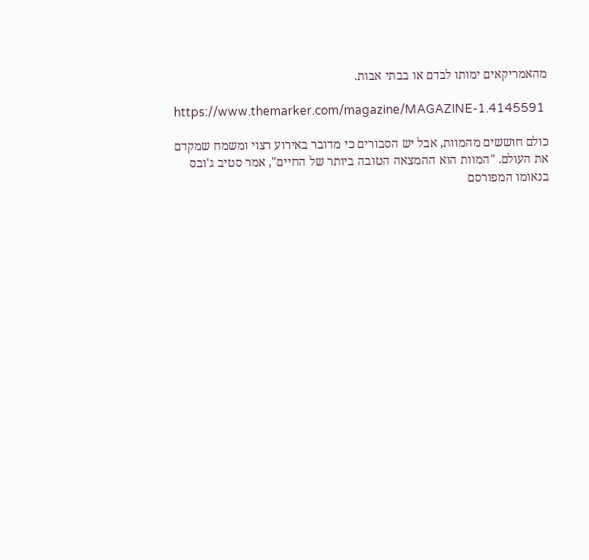מהאמריקאים ימותו לבדם או בבתי אבות.

https://www.themarker.com/magazine/MAGAZINE-1.4145591

כולם חוששים מהמוות, אבל יש הסבורים כי מדובר באירוע רצוי ומשמח שמקדם את העולם. "המוות הוא ההמצאה הטובה ביותר של החיים", אמר סטיב ג'ובס בנאומו המפורסם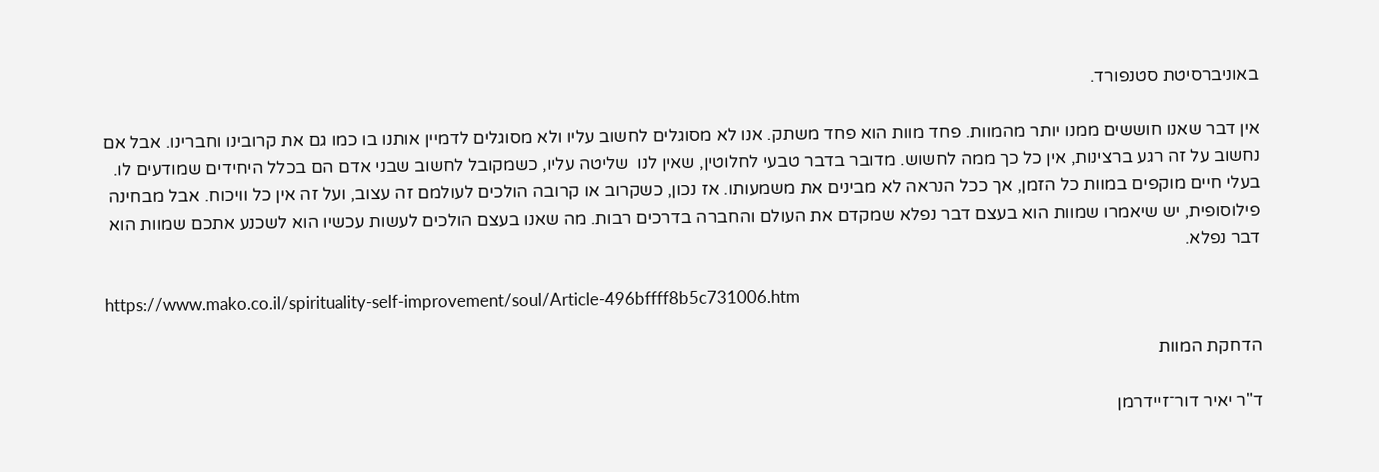באוניברסיטת סטנפורד.

אין דבר שאנו חוששים ממנו יותר מהמוות. פחד מוות הוא פחד משתק. אנו לא מסוגלים לחשוב עליו ולא מסוגלים לדמיין אותנו בו כמו גם את קרובינו וחברינו. אבל אם נחשוב על זה רגע ברצינות, אין כל כך ממה לחשוש. מדובר בדבר טבעי לחלוטין, שאין לנו  שליטה עליו, כשמקובל לחשוב שבני אדם הם בכלל היחידים שמודעים לו. בעלי חיים מוקפים במוות כל הזמן, אך ככל הנראה לא מבינים את משמעותו. אז נכון, כשקרוב או קרובה הולכים לעולמם זה עצוב, ועל זה אין כל וויכוח. אבל מבחינה פילוסופית, יש שיאמרו שמוות הוא בעצם דבר נפלא שמקדם את העולם והחברה בדרכים רבות. מה שאנו בעצם הולכים לעשות עכשיו הוא לשכנע אתכם שמוות הוא דבר נפלא.

https://www.mako.co.il/spirituality-self-improvement/soul/Article-496bffff8b5c731006.htm

הדחקת המוות

ד"ר יאיר דור־זיידרמן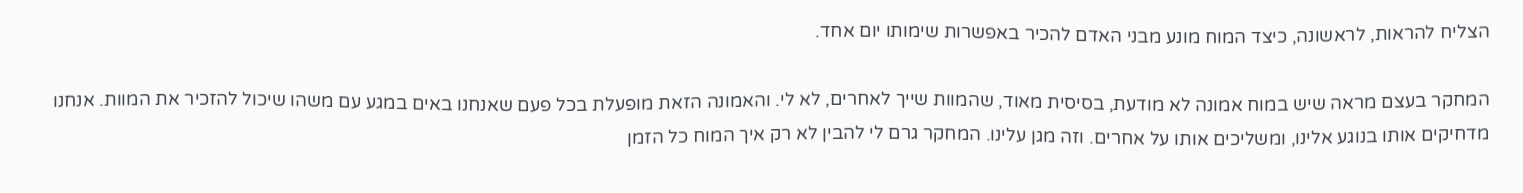הצליח להראות, לראשונה, כיצד המוח מונע מבני האדם להכיר באפשרות שימותו יום אחד.

המחקר בעצם מראה שיש במוח אמונה לא מודעת, בסיסית מאוד, שהמוות שייך לאחרים, לא לי. והאמונה הזאת מופעלת בכל פעם שאנחנו באים במגע עם משהו שיכול להזכיר את המוות. אנחנו מדחיקים אותו בנוגע אלינו, ומשליכים אותו על אחרים. וזה מגן עלינו. המחקר גרם לי להבין לא רק איך המוח כל הזמן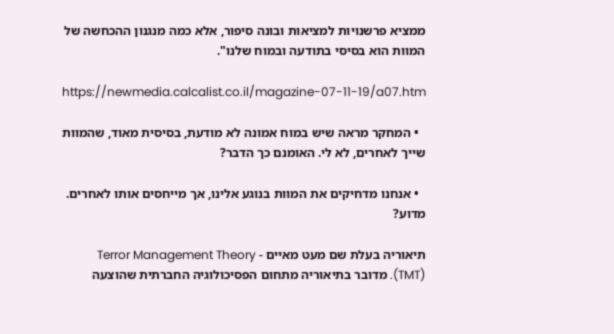ממציא פרשנויות למציאות ובונה סיפור, אלא כמה מנגנון ההכחשה של המוות הוא בסיסי בתודעה ובמוח שלנו".

https://newmedia.calcalist.co.il/magazine-07-11-19/a07.htm

  • המחקר מראה שיש במוח אמונה לא מודעת, בסיסית מאוד, שהמוות שייך לאחרים, לא לי. האומנם כך הדבר?

  • אנחנו מדחיקים את המוות בנוגע אלינו, אך מייחסים אותו לאחרים. מדוע?

תיאוריה בעלת שם מעט מאיים - Terror Management Theory (TMT). מדובר בתיאוריה מתחום הפסיכולוגיה החברתית שהוצעה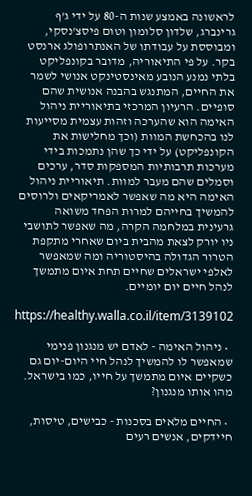לראשונה באמצע שנות ה-80 על ידי ג'ף גרינברג, שלדון סלומון וטום פיסצ'נסקי, ומבוססת על עבודתו של האנתרופולג ארנסט בקר. על פי התיאוריה, מדובר בקונפליקט בלתי נמנע הנובע מאינסטינקט אנושי לשמר את החיים, המתנגש בהבנה אנושית שהם סופיים. הרעיון המרכזי בתיאוריית ניהול האימה הוא שהערכה וזהות עצמית מסייעות לנו בהכחשת המוות (וכך מחלישות את הקונפליקט) על ידי כך שהן נתמכות בידי מערכות תרבותיות המספקות סדר, ערכים וסמלים שהם מעבר למוות. תיאוריית ניהול האימה היא מה שאפשר לאמריקאים ולרוסים להמשיך בחייהם למרות הפחד משואה גרעינית במלחמה הקרה, מה שאפשר לתושבי ניו יורק לצאת מהבית ביום שאחרי מתקפת הטרור הגדולה בהיסטוריה ומה שמאפשר לאלפי ישראלים שחיים תחת איום מתמשך לנהל חיים יום יומיים.

https://healthy.walla.co.il/item/3139102

  • ניהול האימה - לאדם יש מנגנון פנימי שמאפשר לו להמשיך לנהל חיי היום-יום גם כשקיים איום מתמשך על חייו, כמו בישראל. מהו אותו מנגנון?

  • החיים מלאים בסכנות - כבישים, טיסות, חיידקים, אנשים רעים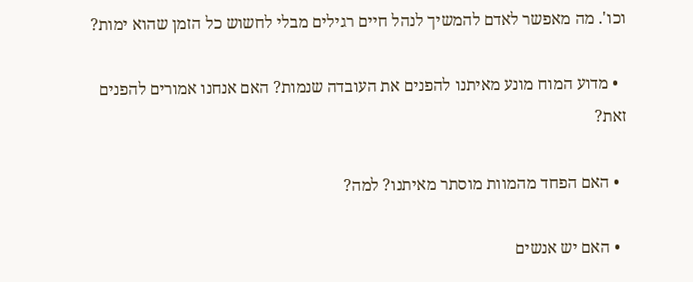וכו'. מה מאפשר לאדם להמשיך לנהל חיים רגילים מבלי לחשוש כל הזמן שהוא ימות?

  • מדוע המוח מונע מאיתנו להפנים את העובדה שנמות? האם אנחנו אמורים להפנים זאת?

  • האם הפחד מהמוות מוסתר מאיתנו? למה?

  • האם יש אנשים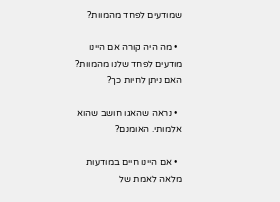שמודעים לפחד מהמוות?

  • מה היה קורה אם היינו מודעים לפחד שלנו מהמוות? האם ניתן לחיות כך?

  • נראה שהאגו חושב שהוא אלמותי. האומנם?

  • אם היינו חיים במודעות מלאה לאמת של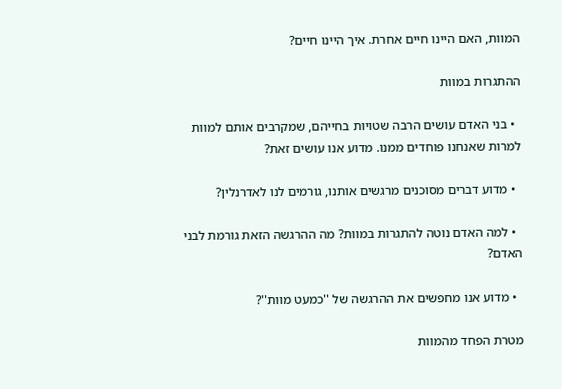המוות, האם היינו חיים אחרת. איך היינו חיים?

ההתגרות במוות

  • בני האדם עושים הרבה שטויות בחייהם, שמקרבים אותם למוות למרות שאנחנו פוחדים ממנו. מדוע אנו עושים זאת?

  • מדוע דברים מסוכנים מרגשים אותנו, גורמים לנו לאדרנלין?

  • למה האדם נוטה להתגרות במוות? מה ההרגשה הזאת גורמת לבני האדם?

  • מדוע אנו מחפשים את ההרגשה של ''כמעט מוות''?

מטרת הפחד מהמוות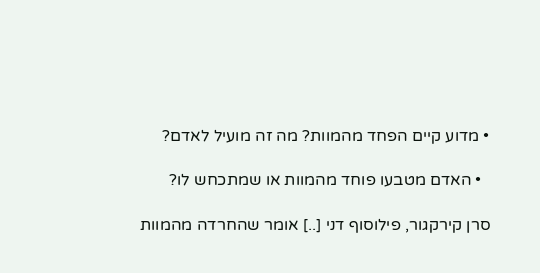• מדוע קיים הפחד מהמוות? מה זה מועיל לאדם?

  • האדם מטבעו פוחד מהמוות או שמתכחש לו?

סרן קירקגור, פילוסוף דני [..] אומר שהחרדה מהמוות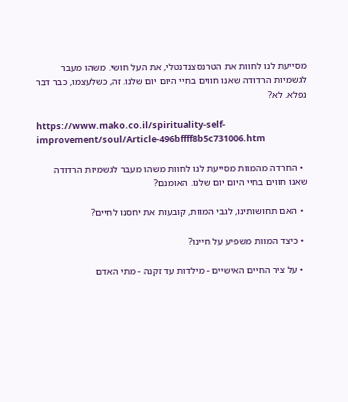מסייעת לנו לחוות את הטרנסצנדנטלי, את העל חושי. משהו מעבר לגשמיות הרדודה שאנו חווים בחיי היום יום שלנו. זה, כשלעצמו, כבר דבר נפלא. לא?

https://www.mako.co.il/spirituality-self-improvement/soul/Article-496bffff8b5c731006.htm

  • החרדה מהמוות מסייעת לנו לחוות משהו מעבר לגשמיות הרדודה שאנו חווים בחיי היום יום שלנו. האומנם?

  • האם תחושותינו, לגבי המוות, קובעות את יחסנו לחיים?

  • כיצד המוות משפיע על חיינו?

  • על ציר החיים האישיים - מילדות עד זקנה - מתי האדם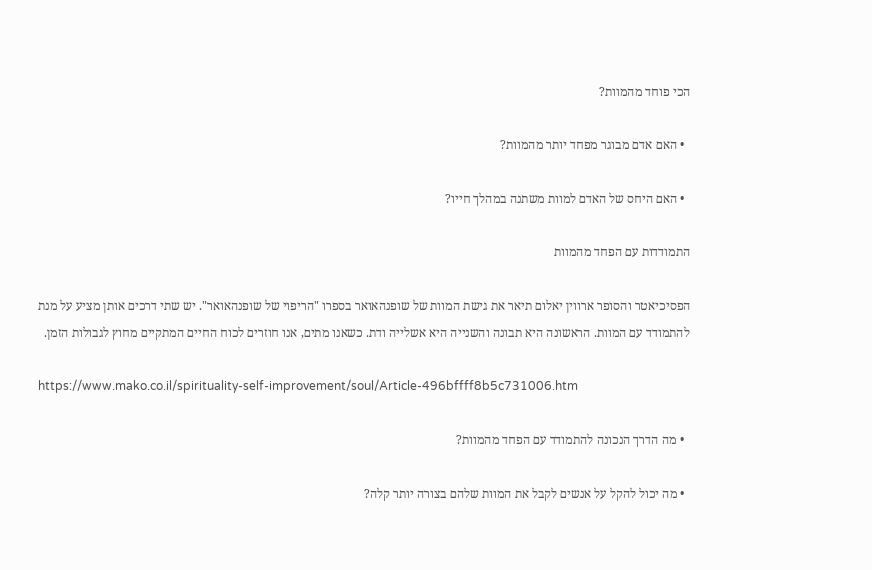הכי פוחד מהמוות?

  • האם אדם מבוגר מפחד יותר מהמוות?

  • האם היחס של האדם למוות משתנה במהלך חייו?

התמודדות עם הפחד מהמוות

הפסיכיאטר והסופר ארווין יאלום תיאר את גישת המוות של שופנהאואר בספרו "הריפוי של שופנהאואר". יש שתי דרכים אותן מציע על מנת להתמודד עם המוות. הראשונה היא תבונה והשנייה היא אשלייה ודת. כשאנו מתים, אנו חוזרים לכוח החיים המתקיים מחוץ לגבולות הזמן.

https://www.mako.co.il/spirituality-self-improvement/soul/Article-496bffff8b5c731006.htm

  • מה הדרך הנכונה להתמודד עם הפחד מהמוות?

  • מה יכול להקל על אנשים לקבל את המוות שלהם בצורה יותר קלה?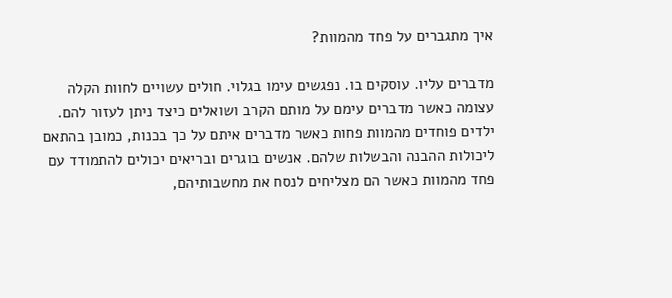איך מתגברים על פחד מהמוות?

מדברים עליו. עוסקים בו. נפגשים עימו בגלוי. חולים עשויים לחוות הקלה עצומה כאשר מדברים עימם על מותם הקרב ושואלים כיצד ניתן לעזור להם. ילדים פוחדים מהמוות פחות כאשר מדברים איתם על כך בכנות, כמובן בהתאם ליכולות ההבנה והבשלות שלהם. אנשים בוגרים ובריאים יכולים להתמודד עם פחד מהמוות כאשר הם מצליחים לנסח את מחשבותיהם,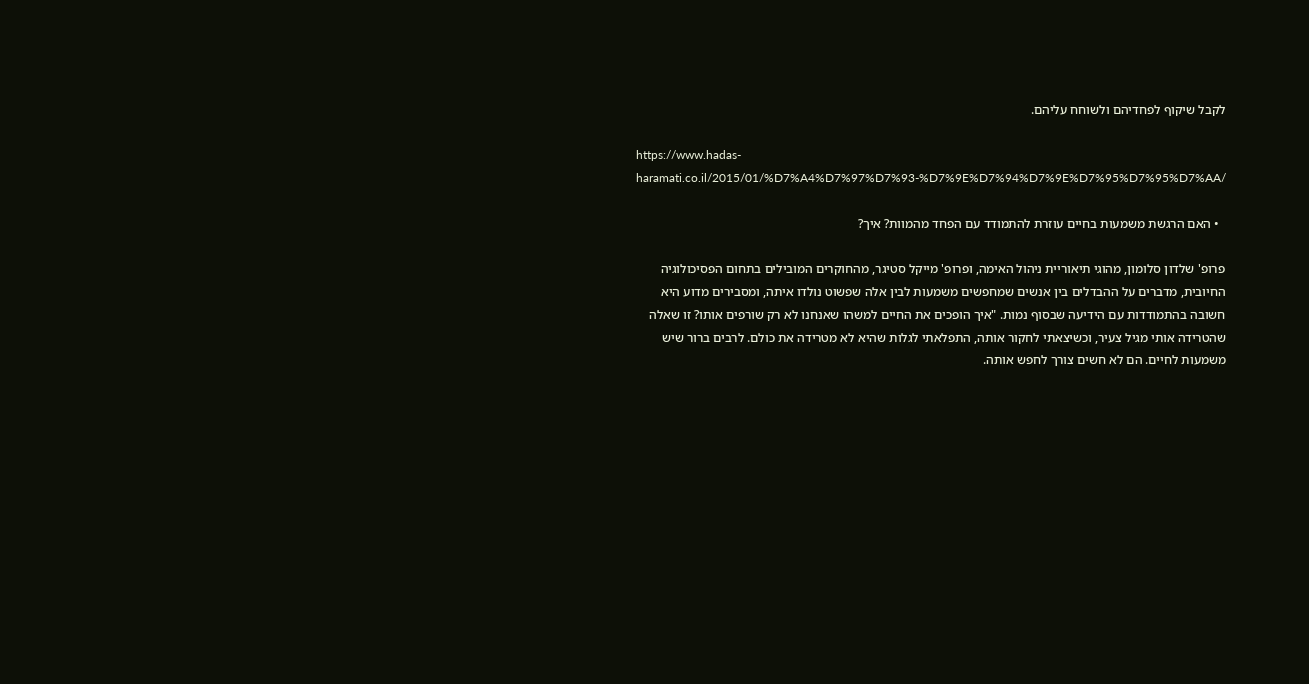לקבל שיקוף לפחדיהם ולשוחח עליהם.

https://www.hadas-haramati.co.il/2015/01/%D7%A4%D7%97%D7%93-%D7%9E%D7%94%D7%9E%D7%95%D7%95%D7%AA/

  • האם הרגשת משמעות בחיים עוזרת להתמודד עם הפחד מהמוות? איך?

פרופ' שלדון סלומון, מהוגי תיאוריית ניהול האימה, ופרופ' מייקל סטיגר, מהחוקרים המובילים בתחום הפסיכולוגיה החיובית, מדברים על ההבדלים בין אנשים שמחפשים משמעות לבין אלה שפשוט נולדו איתה, ומסבירים מדוע היא חשובה בהתמודדות עם הידיעה שבסוף נמות. "איך הופכים את החיים למשהו שאנחנו לא רק שורפים אותו? זו שאלה שהטרידה אותי מגיל צעיר, וכשיצאתי לחקור אותה, התפלאתי לגלות שהיא לא מטרידה את כולם. לרבים ברור שיש משמעות לחיים. הם לא חשים צורך לחפש אותה.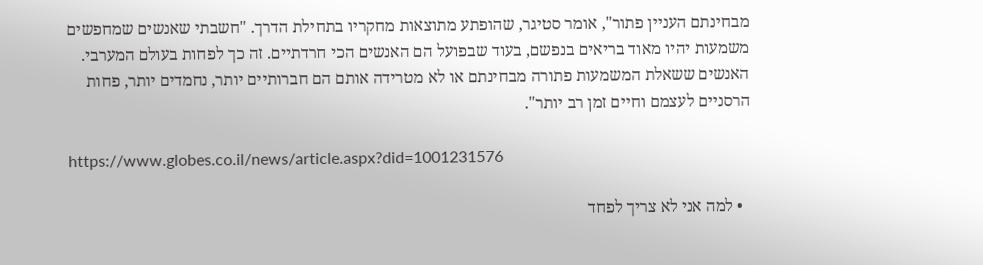מבחינתם העניין פתור", אומר סטיגר, שהופתע מתוצאות מחקריו בתחילת הדרך. "חשבתי שאנשים שמחפשים משמעות יהיו מאוד בריאים בנפשם, בעוד שבפועל הם האנשים הכי חרדתיים. זה כך לפחות בעולם המערבי. האנשים ששאלת המשמעות פתורה מבחינתם או לא מטרידה אותם הם חברותיים יותר, נחמדים יותר, פחות הרסניים לעצמם וחיים זמן רב יותר".

https://www.globes.co.il/news/article.aspx?did=1001231576

  • למה אני לא צריך לפחד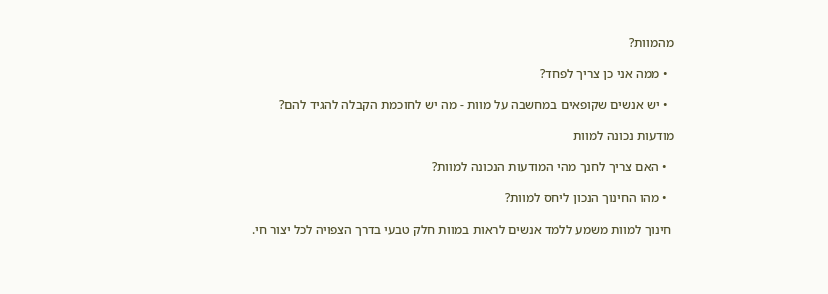מהמוות?

  • ממה אני כן צריך לפחד?

  • יש אנשים שקופאים במחשבה על מוות - מה יש לחוכמת הקבלה להגיד להם?

מודעות נכונה למוות

  • האם צריך לחנך מהי המודעות הנכונה למוות?

  • מהו החינוך הנכון ליחס למוות?

 חינוך למוות משמע ללמד אנשים לראות במוות חלק טבעי בדרך הצפויה לכל יצור חי.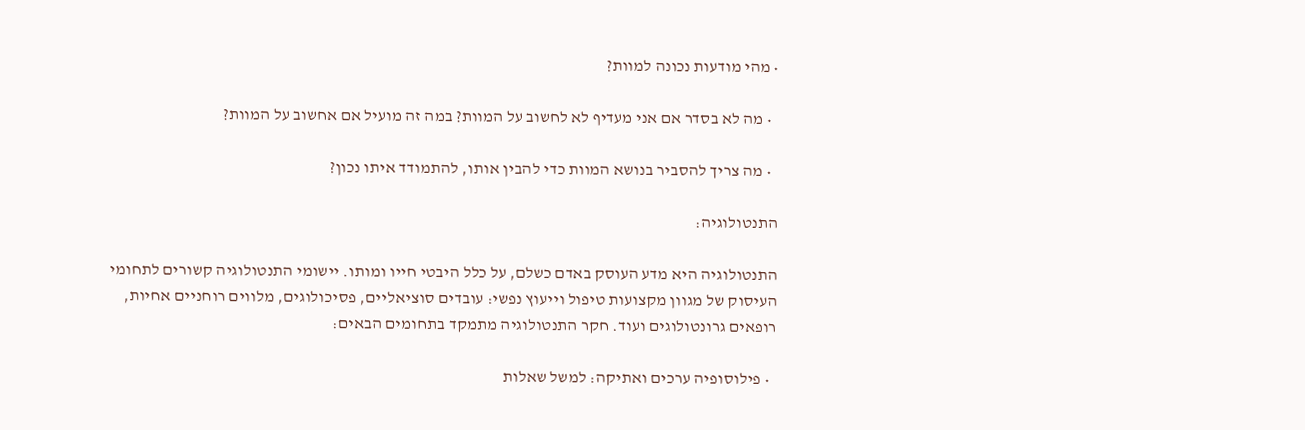• מהי מודעות נכונה למוות?

  • מה לא בסדר אם אני מעדיף לא לחשוב על המוות? במה זה מועיל אם אחשוב על המוות?

  • מה צריך להסביר בנושא המוות כדי להבין אותו, להתמודד איתו נכון?

התנטולוגיה:

התנטולוגיה היא מדע העוסק באדם כשלם, על כלל היבטי חייו ומותו. יישומי התנטולוגיה קשורים לתחומי העיסוק של מגוון מקצועות טיפול וייעוץ נפשי: עובדים סוציאליים, פסיכולוגים, מלווים רוחניים אחיות, רופאים גרונטולוגים ועוד. חקר התנטולוגיה מתמקד בתחומים הבאים:

  • פילוסופיה ערכים ואתיקה: למשל שאלות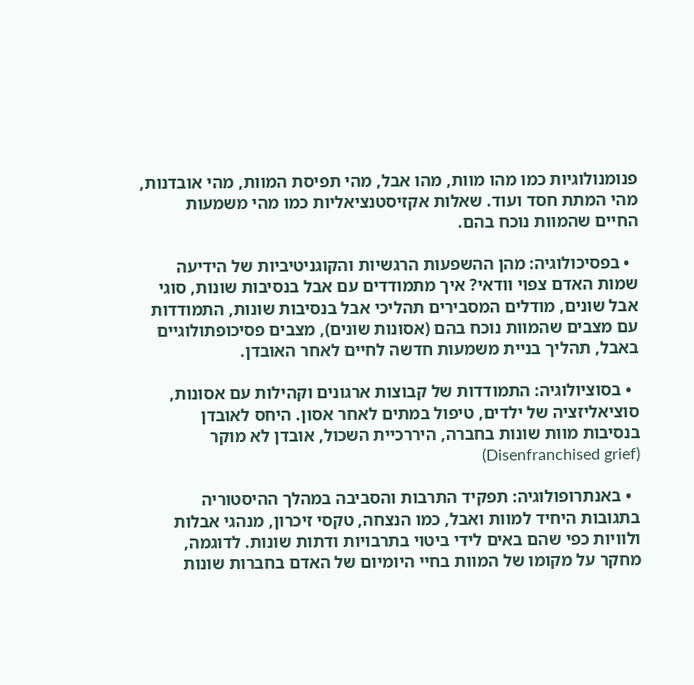פנומנולוגיות כמו מהו מוות, מהו אבל, מהי תפיסת המוות, מהי אובדנות, מהי המתת חסד ועוד. שאלות אקזיסטנציאליות כמו מהי משמעות החיים שהמוות נוכח בהם.

  • בפסיכולוגיה: מהן ההשפעות הרגשיות והקוגניטיביות של הידיעה שמות האדם צפוי וודאי? איך מתמודדים עם אבל בנסיבות שונות, סוגי אבל שונים, מודלים המסבירים תהליכי אבל בנסיבות שונות, התמודדות עם מצבים שהמוות נוכח בהם (אסונות שונים), מצבים פסיכופתולוגיים באבל, תהליך בניית משמעות חדשה לחיים לאחר האובדן.

  • בסוציולוגיה: התמודדות של קבוצות ארגונים וקהילות עם אסונות, סוציאליזציה של ילדים, טיפול במתים לאחר אסון. היחס לאובדן בנסיבות מוות שונות בחברה, היררכיית השכול, אובדן לא מוקר (Disenfranchised grief)

  • באנתרופולוגיה: תפקיד התרבות והסביבה במהלך ההיסטוריה בתגובות היחיד למוות ואבל, כמו הנצחה, טקסי זיכרון, מנהגי אבלות ולוויות כפי שהם באים לידי ביטוי בתרבויות ודתות שונות. לדוגמה, מחקר על מקומו של המוות בחיי היומיום של האדם בחברות שונות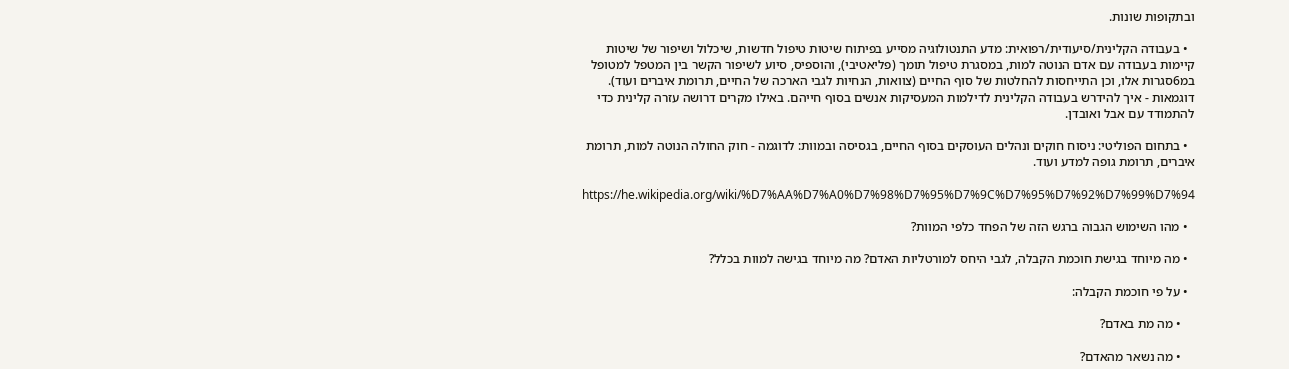ובתקופות שונות.

  • בעבודה הקלינית/סיעודית/רפואית: מדע התנטולוגיה מסייע בפיתוח שיטות טיפול חדשות, שיכלול ושיפור של שיטות קיימות בעבודה עם אדם הנוטה למות, במסגרת טיפול תומך (פליאטיבי), והוספיס, סיוע לשיפור הקשר בין המטפל למטופל במ6סגרות אלו, וכן התייחסות להחלטות של סוף החיים (צוואות, הנחיות לגבי הארכה של החיים, תרומת איברים ועוד). דוגמאות - איך להידרש בעבודה הקלינית לדילמות המעסיקות אנשים בסוף חייהם. באילו מקרים דרושה עזרה קלינית כדי להתמודד עם אבל ואובדן.

  • בתחום הפוליטי: ניסוח חוקים ונהלים העוסקים בסוף החיים, בגסיסה ובמוות: לדוגמה - חוק החולה הנוטה למות, תרומת איברים, תרומת גופה למדע ועוד.

https://he.wikipedia.org/wiki/%D7%AA%D7%A0%D7%98%D7%95%D7%9C%D7%95%D7%92%D7%99%D7%94

  • מהו השימוש הגבוה ברגש הזה של הפחד כלפי המוות?

  • מה מיוחד בגישת חוכמת הקבלה, לגבי היחס למורטליות האדם? מה מיוחד בגישה למוות בכלל?

  • על פי חוכמת הקבלה:

    • מה מת באדם?

    • מה נשאר מהאדם?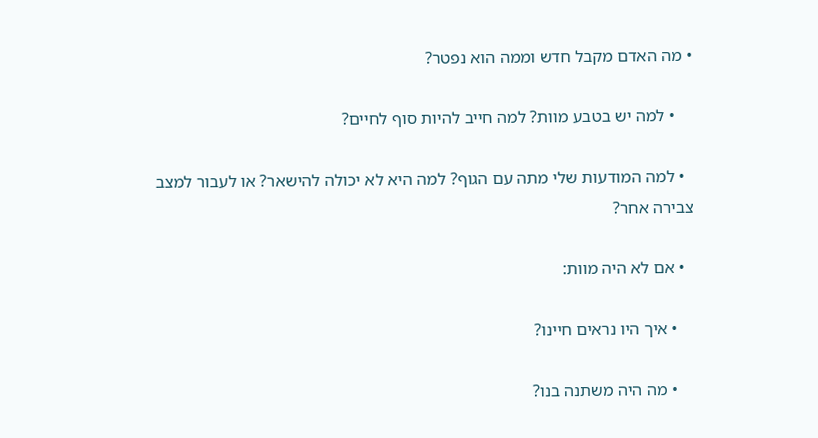• מה האדם מקבל חדש וממה הוא נפטר?

    • למה יש בטבע מוות? למה חייב להיות סוף לחיים?

  • למה המודעות שלי מתה עם הגוף? למה היא לא יכולה להישאר? או לעבור למצב צבירה אחר?

  • אם לא היה מוות:

    • איך היו נראים חיינו?

    • מה היה משתנה בנו?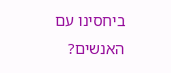ביחסינו עם האנשים?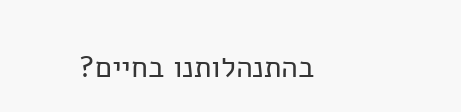בהתנהלותנו בחיים?